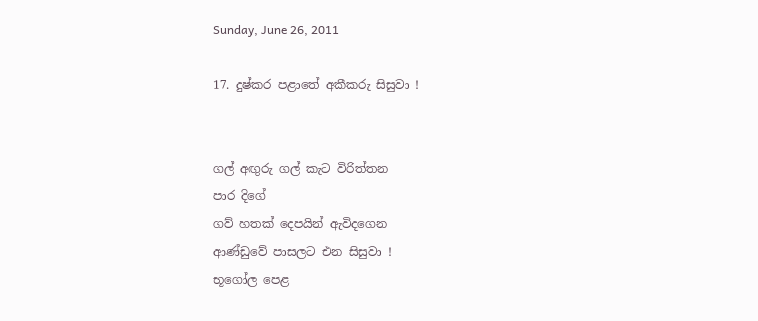Sunday, June 26, 2011

17. දුෂ්කර පළාතේ අකීකරු සිසුවා !


ගල් අඟුරු ගල් කැට විරිත්තන
පාර දිගේ
ගව් හතක් දෙපයින් ඇවිදගෙන
ආණ්ඩුවේ පාසලට එන සිසුවා !
භූගෝල පෙළ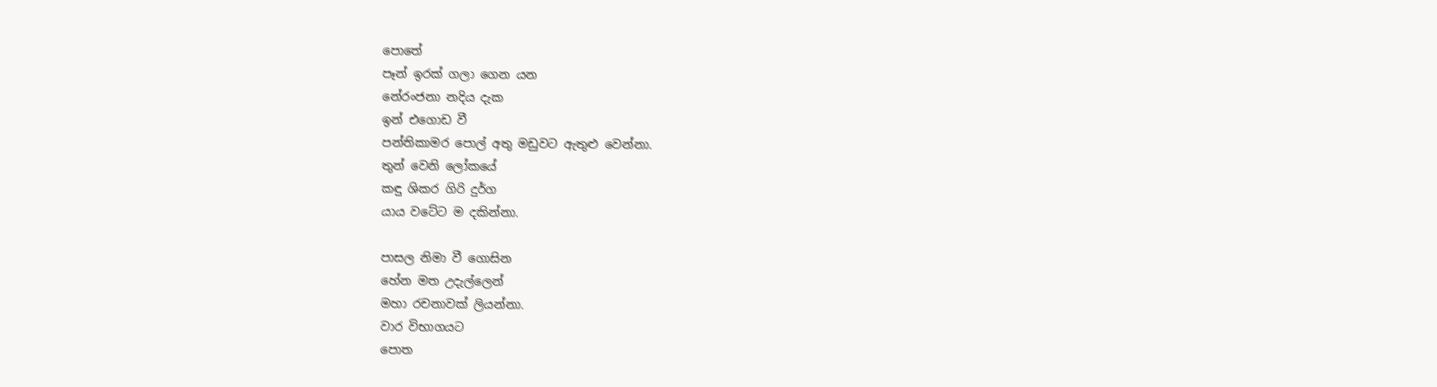පොතේ
පෑන් ඉරක් ගලා ගෙන යන
නේරංජනා නදිය දැක
ඉන් එගොඩ වී
පන්තිකාමර පොල් අතු මඩුවට ඇතුළු වෙන්නා.
තුන් වෙනි ලෝකයේ
කඳු ශිකර ගිරි දුර්ග
යාය වටේට ම දකින්නා.

පාසල නිමා වී ගොසින
හේන මත උදැල්ලෙන්
මහා රචනාවක් ලියන්නා.
වාර විභාගයට
පොත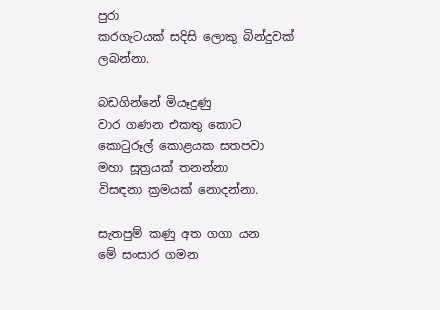පුරා
කරගැටයක් සදිසි ලොකු බින්දුවක් ලබන්නා.

බඩගින්නේ මියෑදුණු
වාර ගණන එකතු කොට
කොටුරූල් කොළයක සතපවා
මහා සූත්‍රයක් තනන්නා
විසඳනා ක්‍රමයක් නොදන්නා.

සැතපුම් කණු අත ගගා යන
මේ සංසාර ගමන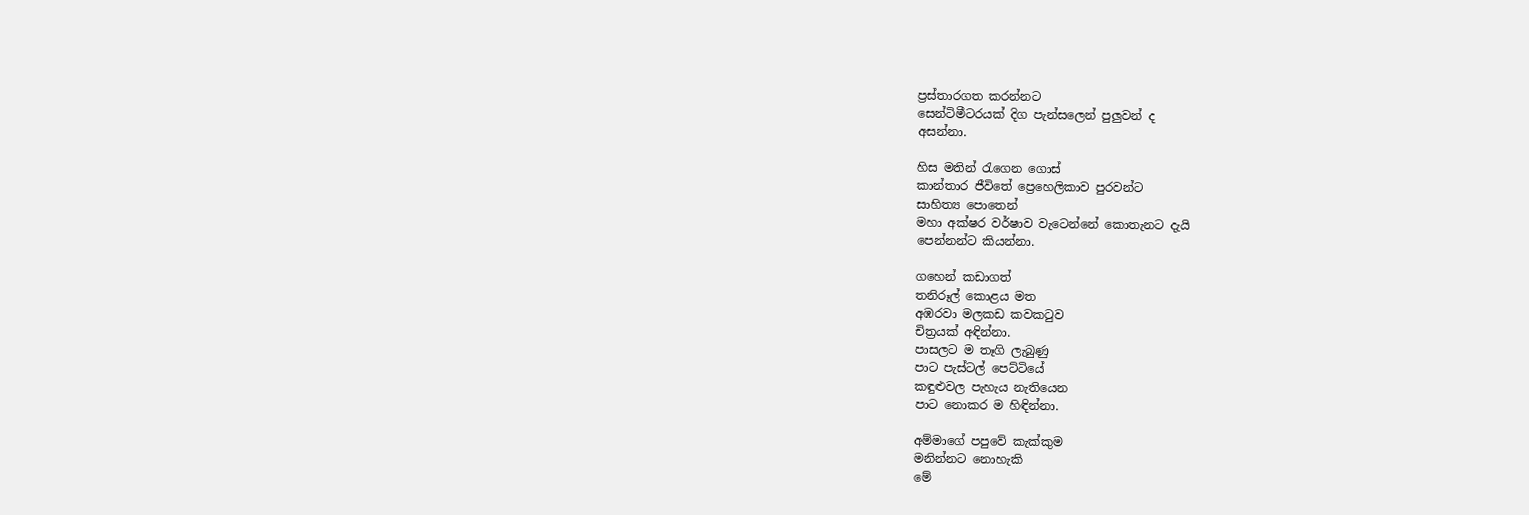ප්‍රස්තාරගත කරන්නට
සෙන්ටිමීටරයක් දිග පැන්සලෙන් පුලුවන් ද
අසන්නා.

හිස මතින් රැගෙන ගොස්
කාන්තාර ජීවිතේ ප්‍රෙහෙලිකාව පුරවන්ට
සාහිත්‍ය පොතෙන්
මහා අක්ෂර වර්ෂාව වැටෙන්නේ කොතැනට දැයි
පෙන්නන්ට කියන්නා.

ගහෙන් කඩාගත්
තනිරූල් කොළය මත
අඹරවා මලකඩ කවකටුව
චිත්‍රයක් අඳින්නා.
පාසලට ම තෑගි ලැබුණු
පාට පැස්ටල් පෙට්ටියේ
කඳුළුවල පැහැය නැතියෙන
පාට නොකර ම හිඳින්නා.

අම්මාගේ පපුවේ කැක්කුම
මනින්නට නොහැකි
මේ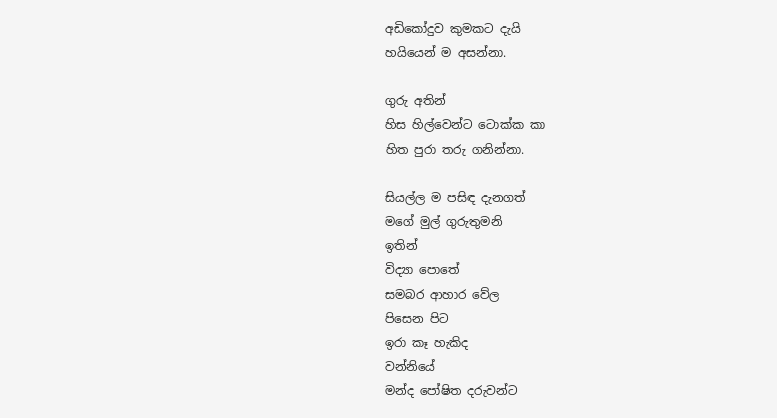අඩිකෝදුව කුමකට දැයි
හයියෙන් ම අසන්නා.

ගුරු අතින්
හිස හිල්වෙන්ට ටොක්ක කා
හිත පුරා තරු ගනින්නා.

සියල්ල ම පසිඳ දැනගත්
මගේ මුල් ගුරුතුමනි
ඉතින්
විද්‍යා පොතේ
සමබර ආහාර වේල
පිසෙන පිට
ඉරා කෑ හැකිද
වන්නියේ
මන්ද පෝෂිත දරුවන්ට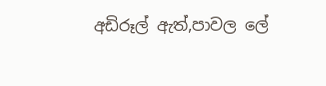අඩිරූල් ඇත්,පාවල ලේ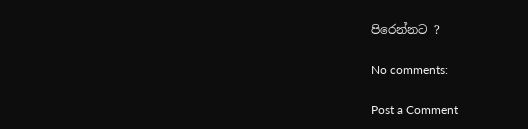පිරෙන්නට ?

No comments:

Post a Comment